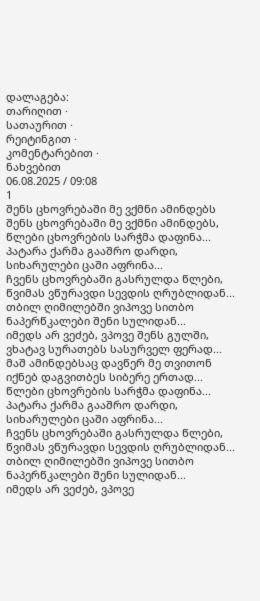დალაგება:
თარიღით ·
სათაურით ·
რეიტინგით ·
კომენტარებით ·
ნახვებით
06.08.2025 / 09:08
1
შენს ცხოვრებაში მე ვქმნი ამინდებს
შენს ცხოვრებაში მე ვქმნი ამინდებს,
წლები ცხოვრების სარჭმა დაფინა...
პატარა ქარმა გააშრო დარდი, სიხარულები ცაში აფრინა...
ჩვენს ცხოვრებაში გასრულდა წლები, წვიმას ვწურავდი სევდის ღრუბლიდან...
თბილ ღიმილებში ვიპოვე სითბო ნაპერწკალები შენი სულიდან...
იმედს არ ვეძებ, ვპოვე შენს გულში,
ვხატავ სურათებს სასურველ ფერად...
მაშ ამინდებსაც დავწერ მე თვითონ
იქნებ დაგვითბეს სიბერე ერთად...
წლები ცხოვრების სარჭმა დაფინა...
პატარა ქარმა გააშრო დარდი, სიხარულები ცაში აფრინა...
ჩვენს ცხოვრებაში გასრულდა წლები, წვიმას ვწურავდი სევდის ღრუბლიდან...
თბილ ღიმილებში ვიპოვე სითბო ნაპერწკალები შენი სულიდან...
იმედს არ ვეძებ, ვპოვე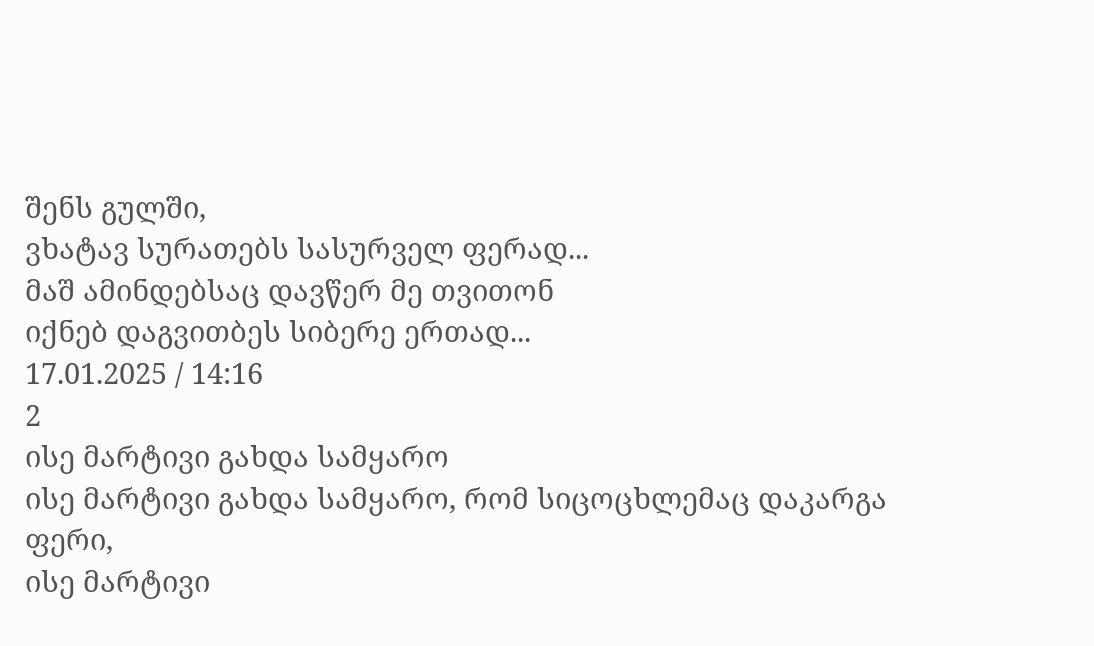შენს გულში,
ვხატავ სურათებს სასურველ ფერად...
მაშ ამინდებსაც დავწერ მე თვითონ
იქნებ დაგვითბეს სიბერე ერთად...
17.01.2025 / 14:16
2
ისე მარტივი გახდა სამყარო
ისე მარტივი გახდა სამყარო, რომ სიცოცხლემაც დაკარგა ფერი,
ისე მარტივი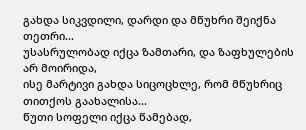გახდა სიკვდილი, დარდი და მწუხრი შეიქნა თეთრი...
უსასრულობად იქცა ზამთარი, და ზაფხულების არ მოირიდა,
ისე მარტივი გახდა სიცოცხლე, რომ მწუხრიც თითქოს გაახალისა...
წუთი სოფელი იქცა წამებად,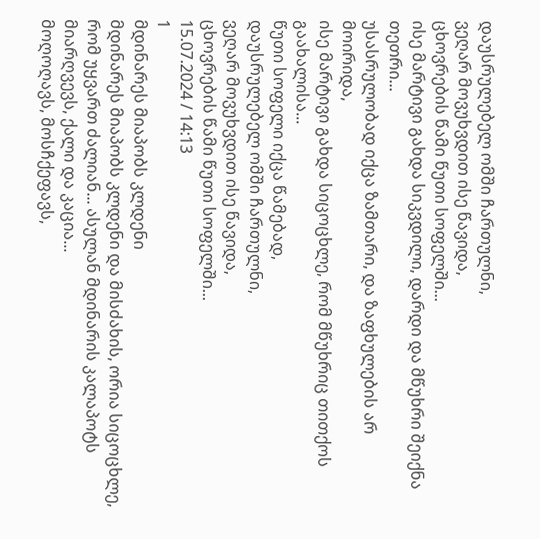დაუსრულებელ ომში ჩართულნი,
ვეღარ მოვუხვდით ისე წავიდა,
ცხოვრების წამი წუთი სოფელში...
ისე მარტივი გახდა სიკვდილი, დარდი და მწუხრი შეიქნა თეთრი...
უსასრულობად იქცა ზამთარი, და ზაფხულების არ მოირიდა,
ისე მარტივი გახდა სიცოცხლე, რომ მწუხრიც თითქოს გაახალისა...
წუთი სოფელი იქცა წამებად,
დაუსრულებელ ომში ჩართულნი,
ვეღარ მოვუხვდით ისე წავიდა,
ცხოვრების წამი წუთი სოფელში...
15.07.2024 / 14:13
1
მდინარეს მიაპობს კლდენი
მდინარეს მიაპობს კლდენი და მისძახის, ორია სიცოცხლე, რომ უყვართ ძალიან... ასულან მდინარის კალაპოტს მიარღვევს, ქალი და კაცია...
მოღოღავს, მოსჩქეფავს,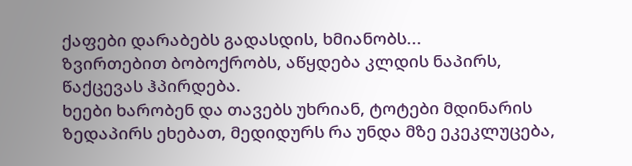ქაფები დარაბებს გადასდის, ხმიანობს...
ზვირთებით ბობოქრობს, აწყდება კლდის ნაპირს, წაქცევას ჰპირდება.
ხეები ხარობენ და თავებს უხრიან, ტოტები მდინარის ზედაპირს ეხებათ, მედიდურს რა უნდა მზე ეკეკლუცება,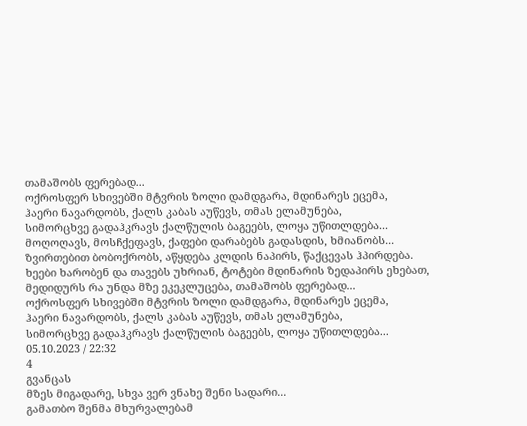თამაშობს ფერებად...
ოქროსფერ სხივებში მტვრის ზოლი დამდგარა, მდინარეს ეცემა,
ჰაერი ნავარდობს, ქალს კაბას აუწევს, თმას ელამუნება,
სიმორცხვე გადაჰკრავს ქალწულის ბაგეებს, ლოყა უწითლდება...
მოღოღავს, მოსჩქეფავს, ქაფები დარაბებს გადასდის, ხმიანობს...
ზვირთებით ბობოქრობს, აწყდება კლდის ნაპირს, წაქცევას ჰპირდება.
ხეები ხარობენ და თავებს უხრიან, ტოტები მდინარის ზედაპირს ეხებათ, მედიდურს რა უნდა მზე ეკეკლუცება, თამაშობს ფერებად...
ოქროსფერ სხივებში მტვრის ზოლი დამდგარა, მდინარეს ეცემა,
ჰაერი ნავარდობს, ქალს კაბას აუწევს, თმას ელამუნება,
სიმორცხვე გადაჰკრავს ქალწულის ბაგეებს, ლოყა უწითლდება...
05.10.2023 / 22:32
4
გვანცას
მზეს მიგადარე, სხვა ვერ ვნახე შენი სადარი...
გამათბო შენმა მხურვალებამ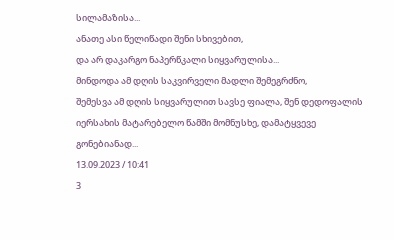სილამაზისა...
ანათე ასი წელიწადი შენი სხივებით,
და არ დაკარგო ნაპერწკალი სიყვარულისა...
მინდოდა ამ დღის საკვირველი მადლი შემეგრძნო,
შემესვა ამ დღის სიყვარულით სავსე ფიალა, შენ დედოფალის იერსახის მატარებელო წამში მომნუსხე, დამატყვევე გონებიანად...
13.09.2023 / 10:41
3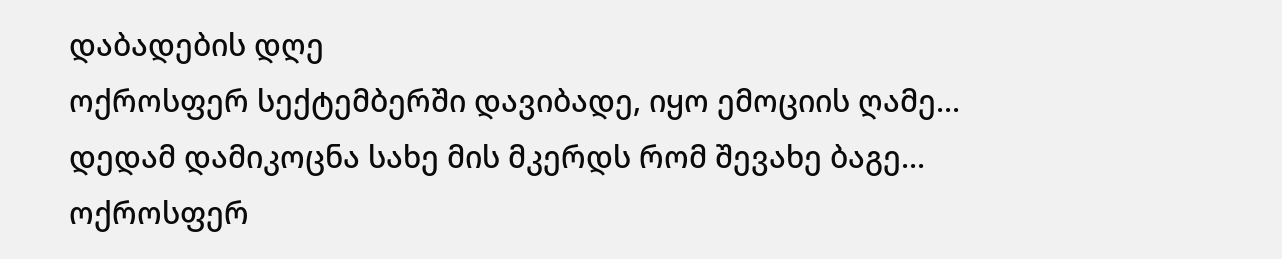დაბადების დღე
ოქროსფერ სექტემბერში დავიბადე, იყო ემოციის ღამე...
დედამ დამიკოცნა სახე მის მკერდს რომ შევახე ბაგე...
ოქროსფერ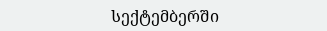სექტემბერში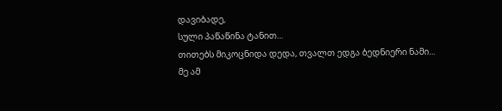დავიბადე,
სული პაწაწინა ტანით...
თითებს მიკოცნიდა დედა, თვალთ ედგა ბედნიერი ნამი...
მე ამ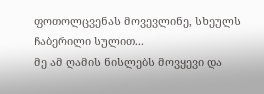ფოთოლცვენას მოვევლინე, სხეულს ჩაბერილი სულით...
მე ამ ღამის ნისლებს მოვყევი და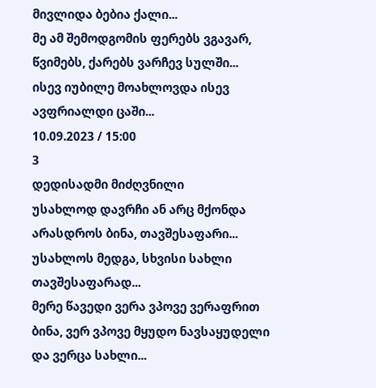მივლიდა ბებია ქალი...
მე ამ შემოდგომის ფერებს ვგავარ, წვიმებს, ქარებს ვარჩევ სულში...
ისევ იუბილე მოახლოვდა ისევ ავფრიალდი ცაში...
10.09.2023 / 15:00
3
დედისადმი მიძღვნილი
უსახლოდ დავრჩი ან არც მქონდა არასდროს ბინა, თავშესაფარი...
უსახლოს მედგა, სხვისი სახლი თავშესაფარად...
მერე წავედი ვერა ვპოვე ვერაფრით ბინა, ვერ ვპოვე მყუდო ნავსაყუდელი და ვერცა სახლი...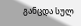განცდა სულ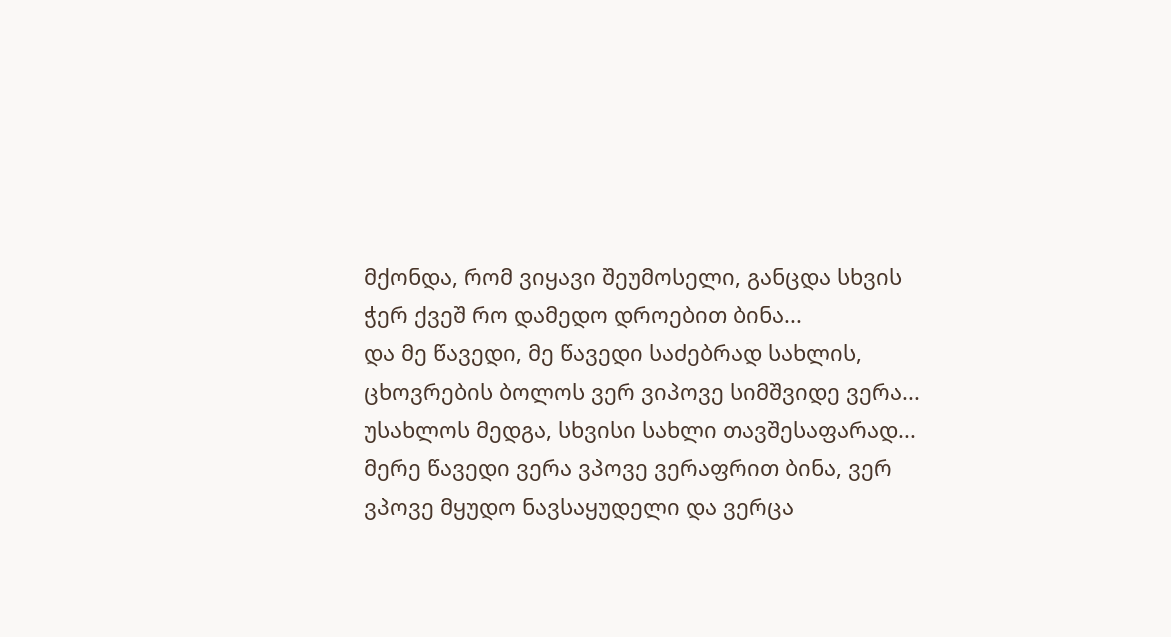მქონდა, რომ ვიყავი შეუმოსელი, განცდა სხვის ჭერ ქვეშ რო დამედო დროებით ბინა...
და მე წავედი, მე წავედი საძებრად სახლის, ცხოვრების ბოლოს ვერ ვიპოვე სიმშვიდე ვერა...
უსახლოს მედგა, სხვისი სახლი თავშესაფარად...
მერე წავედი ვერა ვპოვე ვერაფრით ბინა, ვერ ვპოვე მყუდო ნავსაყუდელი და ვერცა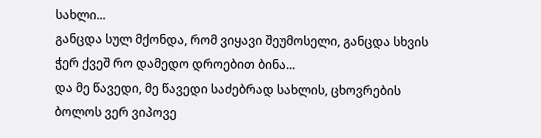სახლი...
განცდა სულ მქონდა, რომ ვიყავი შეუმოსელი, განცდა სხვის ჭერ ქვეშ რო დამედო დროებით ბინა...
და მე წავედი, მე წავედი საძებრად სახლის, ცხოვრების ბოლოს ვერ ვიპოვე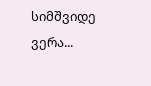სიმშვიდე ვერა...